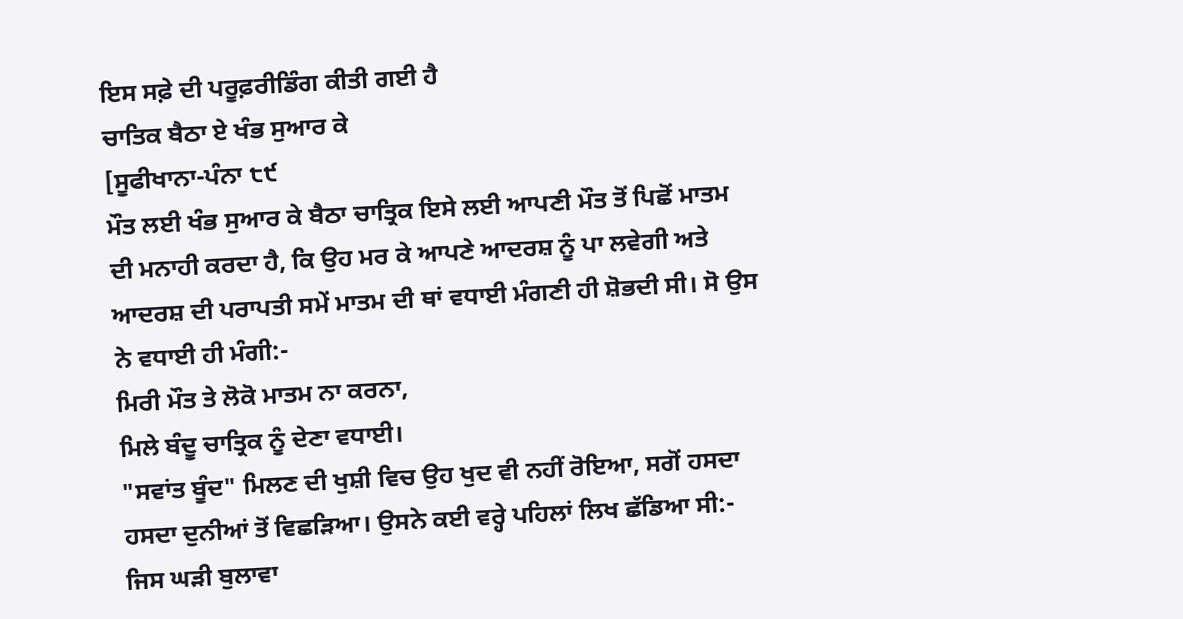ਇਸ ਸਫ਼ੇ ਦੀ ਪਰੂਫ਼ਰੀਡਿੰਗ ਕੀਤੀ ਗਈ ਹੈ
ਚਾਤਿਕ ਬੈਠਾ ਏ ਖੰਭ ਸੁਆਰ ਕੇ
[ਸੂਫੀਖਾਨਾ-ਪੰਨਾ ੮੯
ਮੌਤ ਲਈ ਖੰਭ ਸੁਆਰ ਕੇ ਬੈਠਾ ਚਾਤ੍ਰਿਕ ਇਸੇ ਲਈ ਆਪਣੀ ਮੌਤ ਤੋਂ ਪਿਛੋਂ ਮਾਤਮ ਦੀ ਮਨਾਹੀ ਕਰਦਾ ਹੈ, ਕਿ ਉਹ ਮਰ ਕੇ ਆਪਣੇ ਆਦਰਸ਼ ਨੂੰ ਪਾ ਲਵੇਗੀ ਅਤੇ ਆਦਰਸ਼ ਦੀ ਪਰਾਪਤੀ ਸਮੇਂ ਮਾਤਮ ਦੀ ਥਾਂ ਵਧਾਈ ਮੰਗਣੀ ਹੀ ਸ਼ੋਭਦੀ ਸੀ। ਸੋ ਉਸ ਨੇ ਵਧਾਈ ਹੀ ਮੰਗੀ:-
ਮਿਰੀ ਮੌਤ ਤੇ ਲੋਕੋ ਮਾਤਮ ਨਾ ਕਰਨਾ,
ਮਿਲੇ ਬੰਦੂ ਚਾਤ੍ਰਿਕ ਨੂੰ ਦੇਣਾ ਵਧਾਈ।
"ਸਵਾਂਤ ਬੂੰਦ" ਮਿਲਣ ਦੀ ਖੁਸ਼ੀ ਵਿਚ ਉਹ ਖੁਦ ਵੀ ਨਹੀਂ ਰੋਇਆ, ਸਗੋਂ ਹਸਦਾ ਹਸਦਾ ਦੁਨੀਆਂ ਤੋਂ ਵਿਛੜਿਆ। ਉਸਨੇ ਕਈ ਵਰ੍ਹੇ ਪਹਿਲਾਂ ਲਿਖ ਛੱਡਿਆ ਸੀ:-
ਜਿਸ ਘੜੀ ਬੁਲਾਵਾ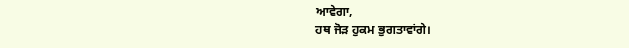ਆਵੇਗਾ,
ਹਥ ਜੋੜ ਹੁਕਮ ਭੁਗਤਾਵਾਂਗੇ।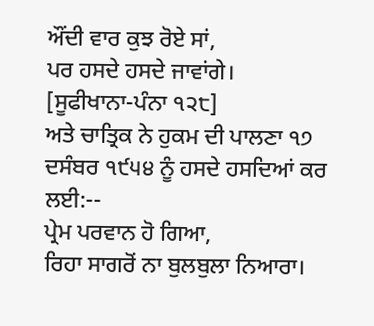ਔਂਦੀ ਵਾਰ ਕੁਝ ਰੋਏ ਸਾਂ,
ਪਰ ਹਸਦੇ ਹਸਦੇ ਜਾਵਾਂਗੇ।
[ਸੂਫੀਖਾਨਾ-ਪੰਨਾ ੧੨੮]
ਅਤੇ ਚਾਤ੍ਰਿਕ ਨੇ ਹੁਕਮ ਦੀ ਪਾਲਣਾ ੧੭ ਦਸੰਬਰ ੧੯੫੪ ਨੂੰ ਹਸਦੇ ਹਸਦਿਆਂ ਕਰ ਲਈ:--
ਪ੍ਰੇਮ ਪਰਵਾਨ ਹੋ ਗਿਆ,
ਰਿਹਾ ਸਾਗਰੋਂ ਨਾ ਬੁਲਬੁਲਾ ਨਿਆਰਾ।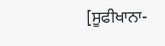[ਸੂਫੀਖਾਨਾ-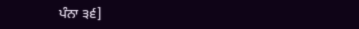ਪੰਨਾ ੩੬]